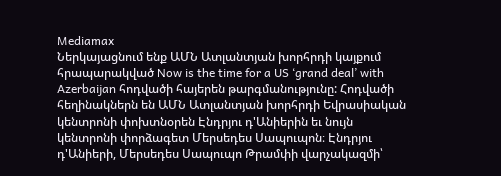Mediamax
Ներկայացնում ենք ԱՄՆ Ատլանտյան խորհրդի կայքում հրապարակված Now is the time for a US ‘grand deal’ with Azerbaijan հոդվածի հայերեն թարգմանությունը: Հոդվածի հեղինակներն են ԱՄՆ Ատլանտյան խորհրդի Եվրասիական կենտրոնի փոխտնօրեն Էնդրյու դ'Անիերին եւ նույն կենտրոնի փորձագետ Մերսեդես Սապուպոն։ Էնդրյու դ'Անիերի, Մերսեդես Սապուպո Թրամփի վարչակազմի՝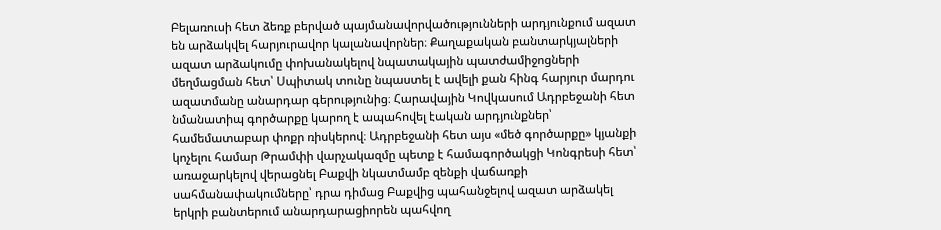Բելառուսի հետ ձեռք բերված պայմանավորվածությունների արդյունքում ազատ են արձակվել հարյուրավոր կալանավորներ։ Քաղաքական բանտարկյալների ազատ արձակումը փոխանակելով նպատակային պատժամիջոցների մեղմացման հետ՝ Սպիտակ տունը նպաստել է ավելի քան հինգ հարյուր մարդու ազատմանը անարդար գերությունից։ Հարավային Կովկասում Ադրբեջանի հետ նմանատիպ գործարքը կարող է ապահովել էական արդյունքներ՝ համեմատաբար փոքր ռիսկերով։ Ադրբեջանի հետ այս «մեծ գործարքը» կյանքի կոչելու համար Թրամփի վարչակազմը պետք է համագործակցի Կոնգրեսի հետ՝ առաջարկելով վերացնել Բաքվի նկատմամբ զենքի վաճառքի սահմանափակումները՝ դրա դիմաց Բաքվից պահանջելով ազատ արձակել երկրի բանտերում անարդարացիորեն պահվող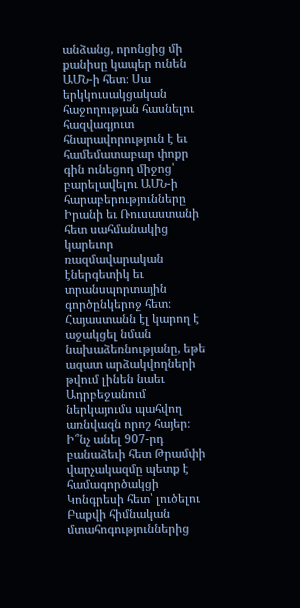անձանց, որոնցից մի քանիսը կապեր ունեն ԱՄՆ-ի հետ։ Սա երկկուսակցական հաջողության հասնելու հազվագյուտ հնարավորություն է եւ համեմատաբար փոքր գին ունեցող միջոց՝ բարելավելու ԱՄՆ-ի հարաբերությունները Իրանի եւ Ռուսաստանի հետ սահմանակից կարեւոր ռազմավարական էներգետիկ եւ տրանսպորտային գործընկերոջ հետ։ Հայաստանն էլ կարող է աջակցել նման նախաձեռնությանը, եթե ազատ արձակվողների թվում լինեն նաեւ Ադրբեջանում ներկայումս պահվող առնվազն որոշ հայեր։ Ի՞նչ անել 907-րդ բանաձեւի հետ Թրամփի վարչակազմը պետք է համագործակցի Կոնգրեսի հետ՝ լուծելու Բաքվի հիմնական մտահոգություններից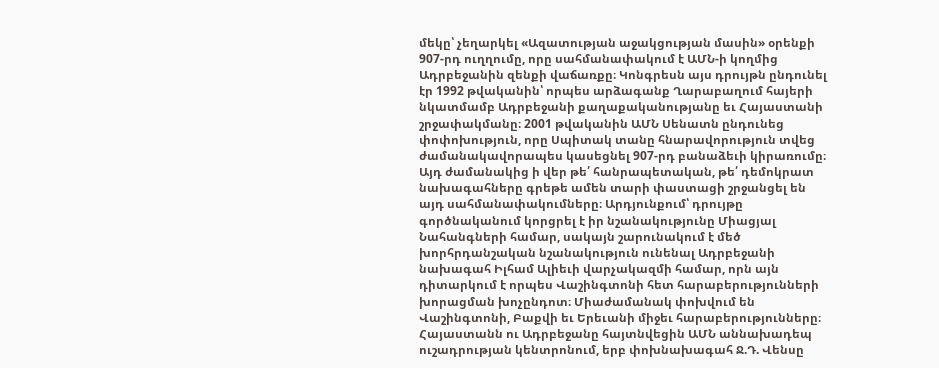մեկը՝ չեղարկել «Ազատության աջակցության մասին» օրենքի 907-րդ ուղղումը, որը սահմանափակում է ԱՄՆ-ի կողմից Ադրբեջանին զենքի վաճառքը։ Կոնգրեսն այս դրույթն ընդունել էր 1992 թվականին՝ որպես արձագանք Ղարաբաղում հայերի նկատմամբ Ադրբեջանի քաղաքականությանը եւ Հայաստանի շրջափակմանը։ 2001 թվականին ԱՄՆ Սենատն ընդունեց փոփոխություն, որը Սպիտակ տանը հնարավորություն տվեց ժամանակավորապես կասեցնել 907-րդ բանաձեւի կիրառումը։ Այդ ժամանակից ի վեր թե՛ հանրապետական, թե՛ դեմոկրատ նախագահները գրեթե ամեն տարի փաստացի շրջանցել են այդ սահմանափակումները։ Արդյունքում՝ դրույթը գործնականում կորցրել է իր նշանակությունը Միացյալ Նահանգների համար, սակայն շարունակում է մեծ խորհրդանշական նշանակություն ունենալ Ադրբեջանի նախագահ Իլհամ Ալիեւի վարչակազմի համար, որն այն դիտարկում է որպես Վաշինգտոնի հետ հարաբերությունների խորացման խոչընդոտ։ Միաժամանակ փոխվում են Վաշինգտոնի, Բաքվի եւ Երեւանի միջեւ հարաբերությունները։ Հայաստանն ու Ադրբեջանը հայտնվեցին ԱՄՆ աննախադեպ ուշադրության կենտրոնում, երբ փոխնախագահ Ջ.Դ. Վենսը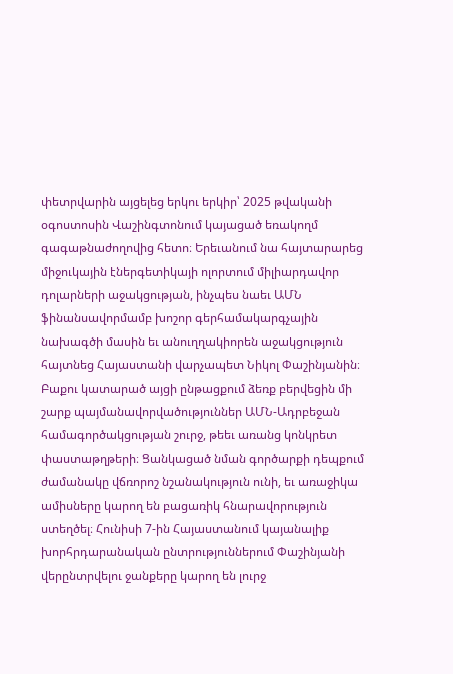փետրվարին այցելեց երկու երկիր՝ 2025 թվականի օգոստոսին Վաշինգտոնում կայացած եռակողմ գագաթնաժողովից հետո։ Երեւանում նա հայտարարեց միջուկային էներգետիկայի ոլորտում միլիարդավոր դոլարների աջակցության, ինչպես նաեւ ԱՄՆ ֆինանսավորմամբ խոշոր գերհամակարգչային նախագծի մասին եւ անուղղակիորեն աջակցություն հայտնեց Հայաստանի վարչապետ Նիկոլ Փաշինյանին։ Բաքու կատարած այցի ընթացքում ձեռք բերվեցին մի շարք պայմանավորվածություններ ԱՄՆ-Ադրբեջան համագործակցության շուրջ, թեեւ առանց կոնկրետ փաստաթղթերի։ Ցանկացած նման գործարքի դեպքում ժամանակը վճռորոշ նշանակություն ունի, եւ առաջիկա ամիսները կարող են բացառիկ հնարավորություն ստեղծել։ Հունիսի 7-ին Հայաստանում կայանալիք խորհրդարանական ընտրություններում Փաշինյանի վերընտրվելու ջանքերը կարող են լուրջ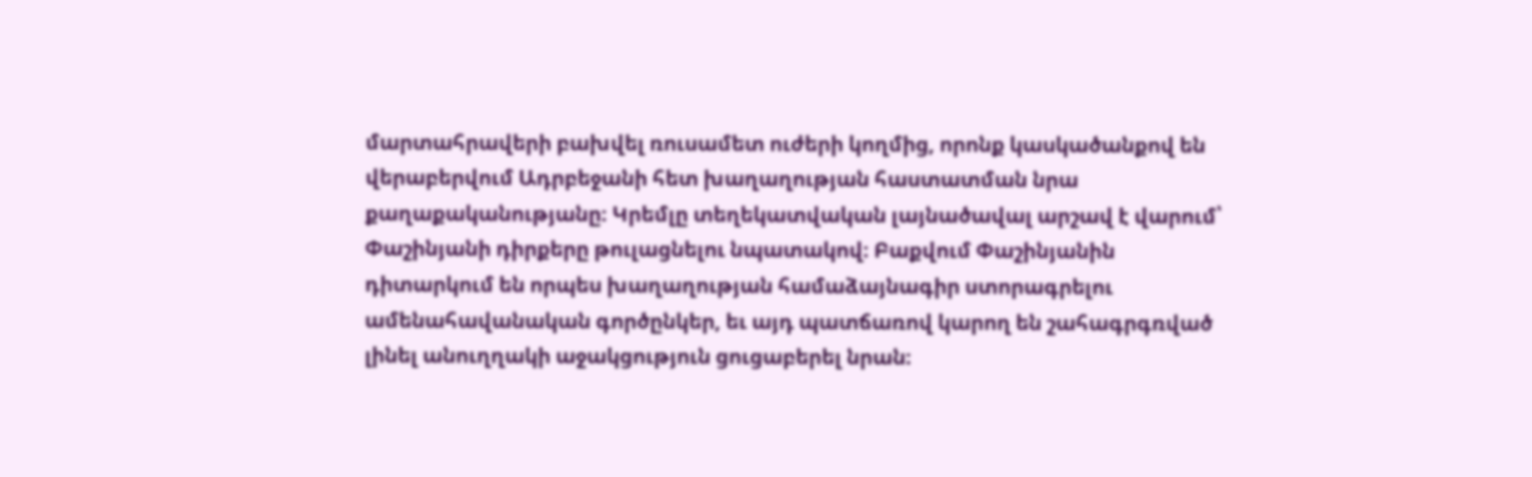մարտահրավերի բախվել ռուսամետ ուժերի կողմից, որոնք կասկածանքով են վերաբերվում Ադրբեջանի հետ խաղաղության հաստատման նրա քաղաքականությանը։ Կրեմլը տեղեկատվական լայնածավալ արշավ է վարում՝ Փաշինյանի դիրքերը թուլացնելու նպատակով։ Բաքվում Փաշինյանին դիտարկում են որպես խաղաղության համաձայնագիր ստորագրելու ամենահավանական գործընկեր, եւ այդ պատճառով կարող են շահագրգռված լինել անուղղակի աջակցություն ցուցաբերել նրան։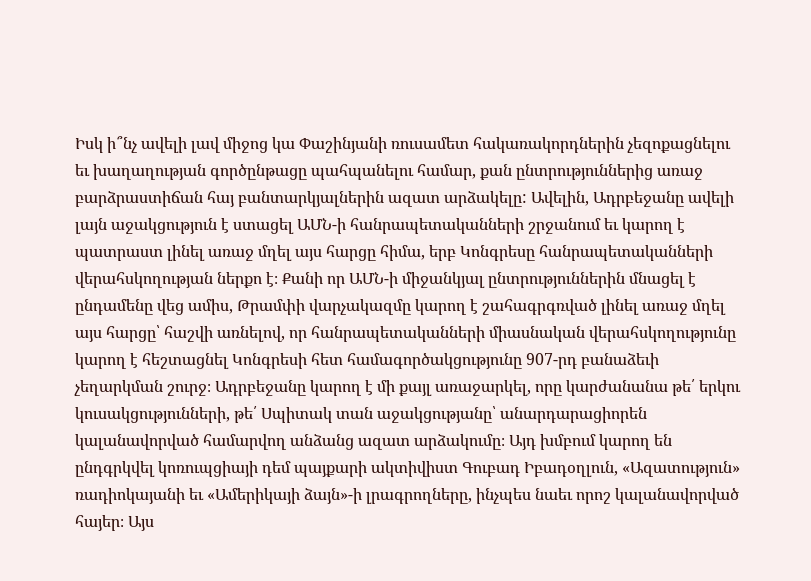Իսկ ի՞նչ ավելի լավ միջոց կա Փաշինյանի ռուսամետ հակառակորդներին չեզոքացնելու եւ խաղաղության գործընթացը պահպանելու համար, քան ընտրություններից առաջ բարձրաստիճան հայ բանտարկյալներին ազատ արձակելը: Ավելին, Ադրբեջանը ավելի լայն աջակցություն է ստացել ԱՄՆ-ի հանրապետականների շրջանում եւ կարող է պատրաստ լինել առաջ մղել այս հարցը հիմա, երբ Կոնգրեսը հանրապետականների վերահսկողության ներքո է։ Քանի որ ԱՄՆ-ի միջանկյալ ընտրություններին մնացել է ընդամենը վեց ամիս, Թրամփի վարչակազմը կարող է շահագրգռված լինել առաջ մղել այս հարցը՝ հաշվի առնելով, որ հանրապետականների միասնական վերահսկողությունը կարող է հեշտացնել Կոնգրեսի հետ համագործակցությունը 907-րդ բանաձեւի չեղարկման շուրջ։ Ադրբեջանը կարող է մի քայլ առաջարկել, որը կարժանանա թե՛ երկու կուսակցությունների, թե՛ Սպիտակ տան աջակցությանը՝ անարդարացիորեն կալանավորված համարվող անձանց ազատ արձակումը։ Այդ խմբում կարող են ընդգրկվել կոռուպցիայի դեմ պայքարի ակտիվիստ Գուբադ Իբադօղլուն, «Ազատություն» ռադիոկայանի եւ «Ամերիկայի ձայն»-ի լրագրողները, ինչպես նաեւ որոշ կալանավորված հայեր։ Այս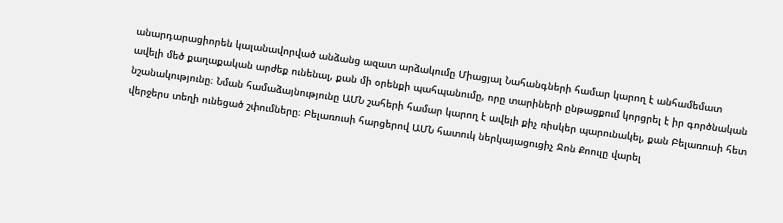անարդարացիորեն կալանավորված անձանց ազատ արձակումը Միացյալ Նահանգների համար կարող է անհամեմատ ավելի մեծ քաղաքական արժեք ունենալ, քան մի օրենքի պահպանումը, որը տարիների ընթացքում կորցրել է իր գործնական նշանակությունը։ Նման համաձայնությունը ԱՄՆ շահերի համար կարող է ավելի քիչ ռիսկեր պարունակել, քան Բելառուսի հետ վերջերս տեղի ունեցած շփումները։ Բելառուսի հարցերով ԱՄՆ հատուկ ներկայացուցիչ Ջոն Քոուլը վարել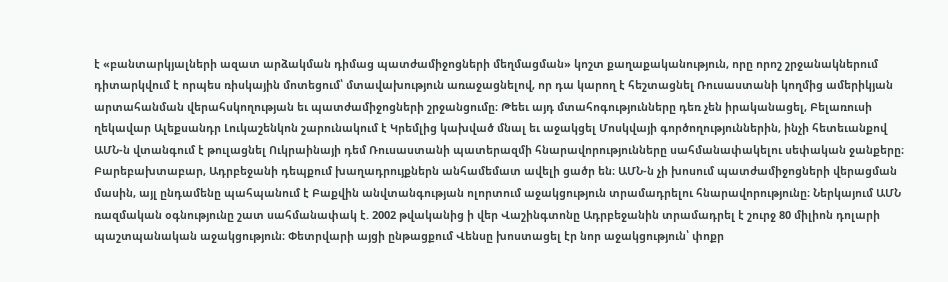է «բանտարկյալների ազատ արձակման դիմաց պատժամիջոցների մեղմացման» կոշտ քաղաքականություն, որը որոշ շրջանակներում դիտարկվում է որպես ռիսկային մոտեցում՝ մտավախություն առաջացնելով, որ դա կարող է հեշտացնել Ռուսաստանի կողմից ամերիկյան արտահանման վերահսկողության եւ պատժամիջոցների շրջանցումը։ Թեեւ այդ մտահոգությունները դեռ չեն իրականացել, Բելառուսի ղեկավար Ալեքսանդր Լուկաշենկոն շարունակում է Կրեմլից կախված մնալ եւ աջակցել Մոսկվայի գործողություններին, ինչի հետեւանքով ԱՄՆ-ն վտանգում է թուլացնել Ուկրաինայի դեմ Ռուսաստանի պատերազմի հնարավորությունները սահմանափակելու սեփական ջանքերը։ Բարեբախտաբար, Ադրբեջանի դեպքում խաղադրույքներն անհամեմատ ավելի ցածր են։ ԱՄՆ-ն չի խոսում պատժամիջոցների վերացման մասին, այլ ընդամենը պահպանում է Բաքվին անվտանգության ոլորտում աջակցություն տրամադրելու հնարավորությունը։ Ներկայում ԱՄՆ ռազմական օգնությունը շատ սահմանափակ է. 2002 թվականից ի վեր Վաշինգտոնը Ադրբեջանին տրամադրել է շուրջ 80 միլիոն դոլարի պաշտպանական աջակցություն։ Փետրվարի այցի ընթացքում Վենսը խոստացել էր նոր աջակցություն՝ փոքր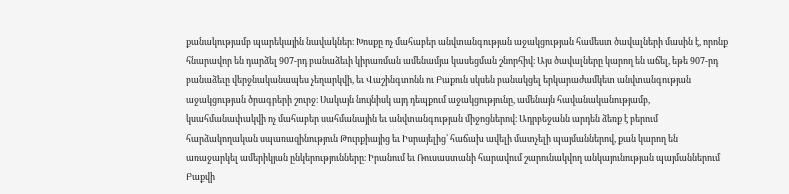քանակությամբ պարեկային նավակներ։ Խոսքը ոչ մահաբեր անվտանգության աջակցության համեստ ծավալների մասին է, որոնք հնարավոր են դարձել 907-րդ բանաձեւի կիրառման ամենամյա կասեցման շնորհիվ։ Այս ծավալները կարող են աճել, եթե 907-րդ բանաձեւը վերջնականապես չեղարկվի, եւ Վաշինգտոնն ու Բաքուն սկսեն բանակցել երկարաժամկետ անվտանգության աջակցության ծրագրերի շուրջ։ Սակայն նույնիսկ այդ դեպքում աջակցությունը, ամենայն հավանականությամբ, կսահմանափակվի ոչ մահաբեր սահմանային եւ անվտանգության միջոցներով։ Ադրբեջանն արդեն ձեռք է բերում հարձակողական սպառազինություն Թուրքիայից եւ Իսրայելից՝ հաճախ ավելի մատչելի պայմաններով, քան կարող են առաջարկել ամերիկյան ընկերությունները։ Իրանում եւ Ռուսաստանի հարավում շարունակվող անկայունության պայմաններում Բաքվի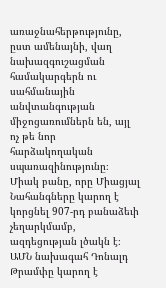առաջնահերթությունը, ըստ ամենայնի, վաղ նախազգուշացման համակարգերն ու սահմանային անվտանգության միջոցառումներն են, այլ ոչ թե նոր հարձակողական սպառազինությունը։ Միակ բանը, որը Միացյալ Նահանգները կարող է կորցնել 907-րդ բանաձեւի չեղարկմամբ, ազդեցության լծակն է։ ԱՄՆ նախագահ Դոնալդ Թրամփը կարող է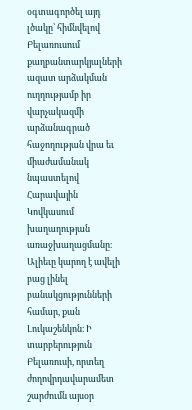օգտագործել այդ լծակը՝ հիմնվելով Բելառուսում քաղբանտարկյալների ազատ արձակման ուղղությամբ իր վարչակազմի արձանագրած հաջողության վրա եւ միաժամանակ նպաստելով Հարավային Կովկասում խաղաղության առաջխաղացմանը։ Ալիեւը կարող է ավելի բաց լինել բանակցությունների համար, քան Լուկաշենկոն։ Ի տարբերություն Բելառուսի, որտեղ ժողովրդավարամետ շարժումն այսօր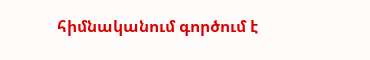հիմնականում գործում է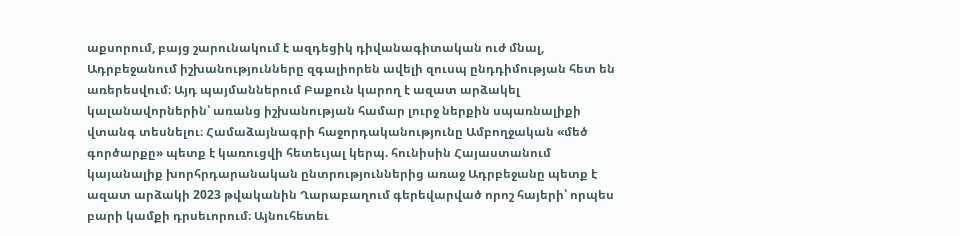աքսորում, բայց շարունակում է ազդեցիկ դիվանագիտական ուժ մնալ, Ադրբեջանում իշխանությունները զգալիորեն ավելի զուսպ ընդդիմության հետ են առերեսվում։ Այդ պայմաններում Բաքուն կարող է ազատ արձակել կալանավորներին՝ առանց իշխանության համար լուրջ ներքին սպառնալիքի վտանգ տեսնելու։ Համաձայնագրի հաջորդականությունը Ամբողջական «մեծ գործարքը» պետք է կառուցվի հետեւյալ կերպ. հունիսին Հայաստանում կայանալիք խորհրդարանական ընտրություններից առաջ Ադրբեջանը պետք է ազատ արձակի 2023 թվականին Ղարաբաղում գերեվարված որոշ հայերի՝ որպես բարի կամքի դրսեւորում։ Այնուհետեւ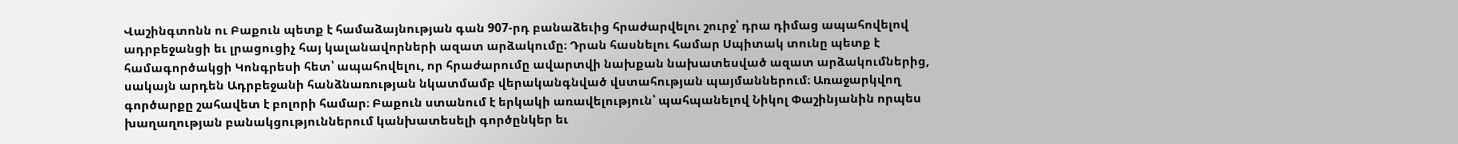Վաշինգտոնն ու Բաքուն պետք է համաձայնության գան 907-րդ բանաձեւից հրաժարվելու շուրջ՝ դրա դիմաց ապահովելով ադրբեջանցի եւ լրացուցիչ հայ կալանավորների ազատ արձակումը։ Դրան հասնելու համար Սպիտակ տունը պետք է համագործակցի Կոնգրեսի հետ՝ ապահովելու, որ հրաժարումը ավարտվի նախքան նախատեսված ազատ արձակումներից, սակայն արդեն Ադրբեջանի հանձնառության նկատմամբ վերականգնված վստահության պայմաններում։ Առաջարկվող գործարքը շահավետ է բոլորի համար։ Բաքուն ստանում է երկակի առավելություն՝ պահպանելով Նիկոլ Փաշինյանին որպես խաղաղության բանակցություններում կանխատեսելի գործընկեր եւ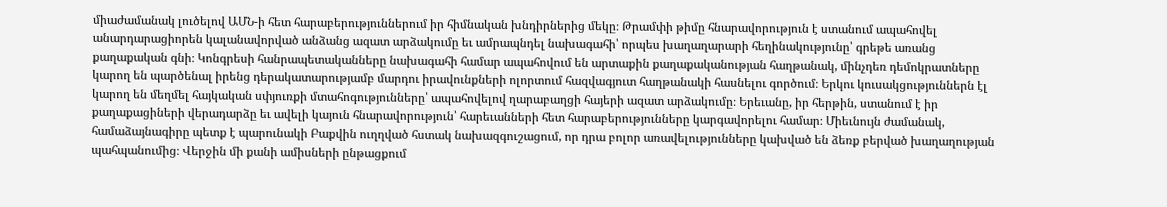միաժամանակ լուծելով ԱՄՆ-ի հետ հարաբերություններում իր հիմնական խնդիրներից մեկը։ Թրամփի թիմը հնարավորություն է ստանում ապահովել անարդարացիորեն կալանավորված անձանց ազատ արձակումը եւ ամրապնդել նախագահի՝ որպես խաղաղարարի հեղինակությունը՝ գրեթե առանց քաղաքական գնի։ Կոնգրեսի հանրապետականները նախագահի համար ապահովում են արտաքին քաղաքականության հաղթանակ, մինչդեռ դեմոկրատները կարող են պարծենալ իրենց դերակատարությամբ մարդու իրավունքների ոլորտում հազվագյուտ հաղթանակի հասնելու գործում։ Երկու կուսակցություններն էլ կարող են մեղմել հայկական սփյուռքի մտահոգությունները՝ ապահովելով ղարաբաղցի հայերի ազատ արձակումը։ Երեւանը, իր հերթին, ստանում է իր քաղաքացիների վերադարձը եւ ավելի կայուն հնարավորություն՝ հարեւանների հետ հարաբերությունները կարգավորելու համար։ Միեւնույն ժամանակ, համաձայնագիրը պետք է պարունակի Բաքվին ուղղված հստակ նախազգուշացում, որ դրա բոլոր առավելությունները կախված են ձեռք բերված խաղաղության պահպանումից։ Վերջին մի քանի ամիսների ընթացքում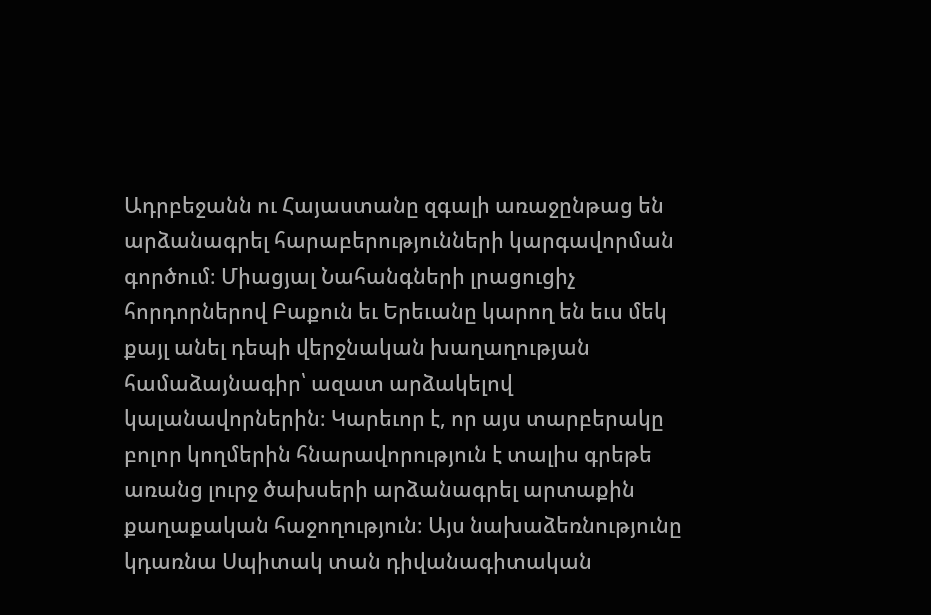Ադրբեջանն ու Հայաստանը զգալի առաջընթաց են արձանագրել հարաբերությունների կարգավորման գործում։ Միացյալ Նահանգների լրացուցիչ հորդորներով Բաքուն եւ Երեւանը կարող են եւս մեկ քայլ անել դեպի վերջնական խաղաղության համաձայնագիր՝ ազատ արձակելով կալանավորներին։ Կարեւոր է, որ այս տարբերակը բոլոր կողմերին հնարավորություն է տալիս գրեթե առանց լուրջ ծախսերի արձանագրել արտաքին քաղաքական հաջողություն։ Այս նախաձեռնությունը կդառնա Սպիտակ տան դիվանագիտական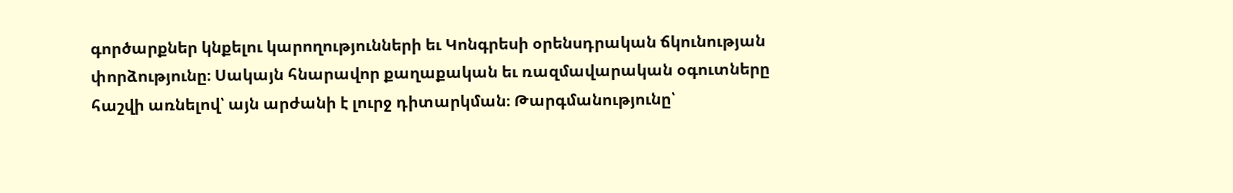գործարքներ կնքելու կարողությունների եւ Կոնգրեսի օրենսդրական ճկունության փորձությունը։ Սակայն հնարավոր քաղաքական եւ ռազմավարական օգուտները հաշվի առնելով՝ այն արժանի է լուրջ դիտարկման։ Թարգմանությունը՝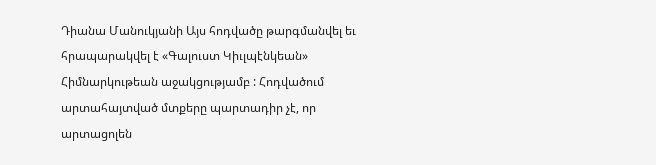Դիանա Մանուկյանի Այս հոդվածը թարգմանվել եւ հրապարակվել է «Գալուստ Կիւլպէնկեան» Հիմնարկութեան աջակցությամբ : Հոդվածում արտահայտված մտքերը պարտադիր չէ, որ արտացոլեն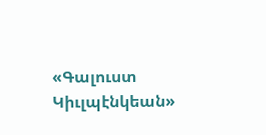«Գալուստ Կիւլպէնկեան»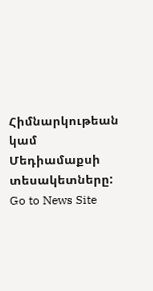Հիմնարկութեան կամ Մեդիամաքսի տեսակետները:
Go to News Site